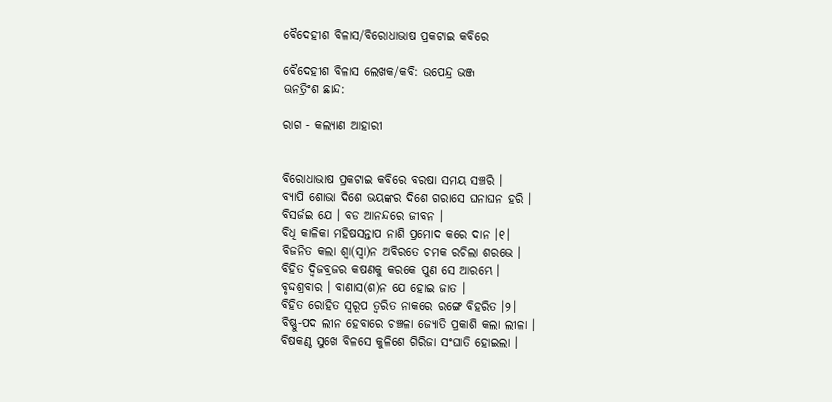ବୈଦେହୀଶ ବିଳାସ/ବିରୋଧାଭାଷ ପ୍ରକଟାଇ କବିରେ

ବୈଦେହୀଶ ବିଳାସ ଲେଖକ/କବି: ଉପେନ୍ଦ୍ର ଭଞ୍ଜ
ଊନତ୍ରିଂଶ ଛାନ୍ଦ:

ରାଗ - କଲ୍ୟାଣ ଆହାରୀ


ବିରୋଧାଭାଷ ପ୍ରକଟାଇ କବିରେ ବରଷା ସମୟ ସଞ୍ଚରି ।
ବ୍ୟାପି ଶୋଭା ଦିଶେ ଭୟଙ୍କର ଦିଶେ ଗରାସେ ଘନାଘନ ହରି ।
ବିସର୍ଜଇ ଯେ । ବଡ ଆନନ୍ଦରେ ଜୀବନ ।
ବିଧି କାଳିକା ମହିଷସନ୍ତାପ ନାଶି ପ୍ରମୋଦ କରେ ଦାନ ।୧।
ବିଜନିତ କଲା ଶ୍ୱା(ସ୍ୱା)ନ ଅବିରତେ ଚମକ ରଚିଲା ଶରଭେ ।
ବିହିତ ଦ୍ୱିଜବ୍ରଜର କଷଣକୁ କରକେ ପୁଣ ସେ ଆରମ୍ଭେ ।
ବୃଦ୍ଦଶ୍ରବାର । ବାଣାସ(ଶ)ନ ଯେ ହୋଇ ଜାତ ।
ବିହିତ ରୋହିତ ସ୍ୱରୂପ ତ୍ୱରିତ ନାକରେ ରଙ୍ଗେ ବିହରିତ ।୨।
ବିଷ୍ଣୁ-ପଦ ଲୀନ ହେବାରେ ଚଞ୍ଚଳା ଜ୍ୟୋତି ପ୍ରକାଶି କଲା ଲୀଳା ।
ବିଷକଣ୍ଠ ସୁଖେ ବିଳସେ କୁଳିଶେ ଗିରିଜା ସଂଘାତି ହୋଇଲା ।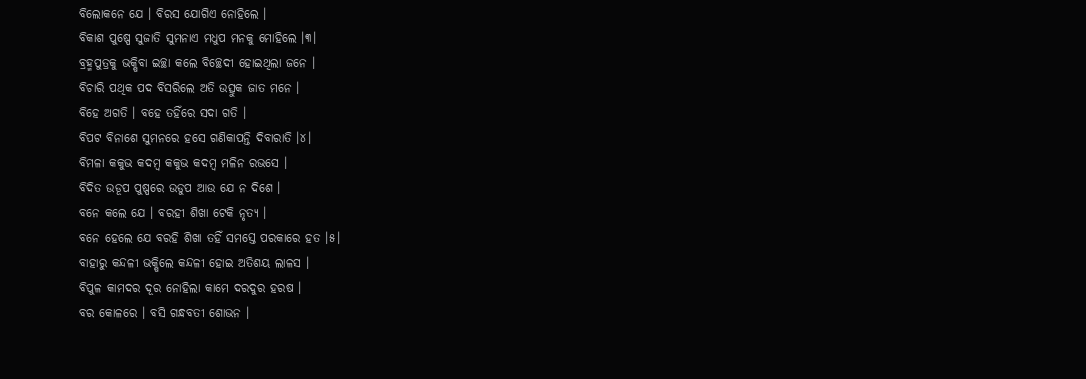ବିଲୋକନେ ଯେ । ବିରସ ଯୋଗିଏ ନୋହିଲେ ।
ବିକାଶ ପୁଷ୍ପେ ସୁଜାତି ସୁମନାଏ ମଧୁପ ମନକୁ ମୋହିଲେ ।୩।
ବ୍ରହ୍ମପୁତ୍ରକୁ ଭକ୍ଷିବା ଇଚ୍ଛା କଲେ ବିଚ୍ଛେଦୀ ହୋଇଥିଲା ଜନେ ।
ବିଚାରି ପଥିକ ପଦ ବିସରିଲେ ଅତି ଉତ୍ସୁକ ଜାତ ମନେ ।
ବିହେ ଅଗତି । ବହେ ତହିଁରେ ସଦା ଗତି ।
ବିପଟ ବିନାଶେ ସୁମନରେ ହସେ ଗଣିକାପନ୍ତି ଦିବାରାତି ।୪।
ବିମଳା କକୁଭ କଦମ୍ୱ କକୁଭ କଦମ୍ୱ ମଳିନ ରଭସେ ।
ବିଦିତ ଉଡୂପ ପୁଷ୍ପରେ ଉଡୁପ ଆଉ ଯେ ନ ଦିଶେ ।
ବନେ କଲେ ଯେ । ବରହୀ ଶିଖା ଟେକି ନୃତ୍ୟ ।
ବନେ ହେଲେ ଯେ ବରହି ଶିଖା ତହିଁ ସମସ୍ତେ ପରକାରେ ହତ ।୫।
ବାହାରୁ କନ୍ଦଳୀ ଭକ୍ଷିଲେ କନ୍ଦଳୀ ହୋଇ ଅତିଶୟ ଲାଳସ ।
ବିପୁଳ କାମଦର ଦୂର ନୋହିଲା କାମେ ଦରଦୁର ହରଷ ।
ବର କୋଳରେ । ବସି ଗନ୍ଧବତୀ ଶୋଭନ ।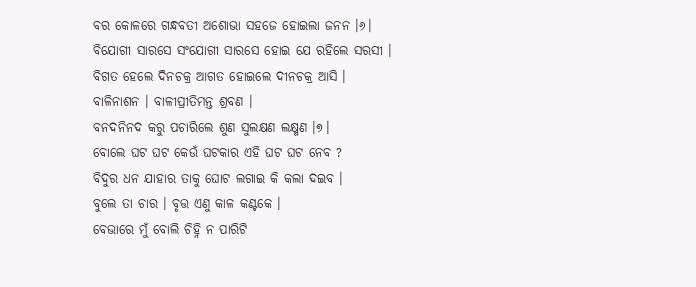ବର କୋଳରେ ଗନ୍ଧବତୀ ଅଶୋଭା ସହଜେ ହୋଇଲା ଜନନ ।୬।
ବିଯୋଗୀ ସାରସେ ସଂଯୋଗୀ ସାରସେ ହୋଇ ଯେ ରହିଲେ ସରସୀ ।
ବିଗତ ହେଲେ ଦିନଚକ୍ର ଆଗତ ହୋଇଲେ ଦୀନଚକ୍ର ଆସି ।
ବାଳିନାଶନ । ବାଳୀପ୍ରୀତିମନ୍ତ ଶ୍ରବଣ ।
ବନଦନିନଦ କରୁ ପଚାରିଲେ ଶୁଣ ସୁଲକ୍ଷଣ ଲକ୍ଷ୍ମଣ ।୭।
ବୋଲେ ଘଟ ଘଟ କେଉଁ ଘଟକାର ଏହି ଘଟ ଘଟ ନେବ ?
ବିଦୁର ଧନ ଯାହାର ତାକୁ ଘୋଟ ଲଗାଇ କି କଲା ଦଇବ ।
ବୁଲେ ତା ଚାର । ବୃତ୍ତ ଏଣୁ କାଳ କଣ୍ଟକେ ।
ବେଭାରେ ମୁଁ ବୋଲି ଚିହ୍ନି ନ ପାରିଟି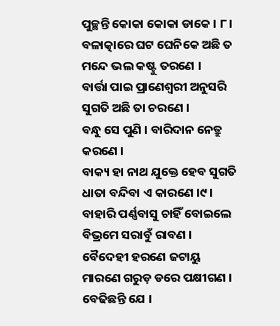ପୁଚ୍ଛନ୍ତି କୋକା କୋକା ଡାକେ । ୮।
ବଳାତ୍କାରେ ଘଟ ଘେନିକେ ଅଛି ତ ମନ୍ଦେ ଭଲ କଷ୍ଟୁ ତରଣେ ।
ବାର୍ତ୍ତା ପାଇ ପ୍ରାଣେଶ୍ୱରୀ ଅନୁସରି ସୁଗତି ଅଛି ତା ଚରଣେ ।
ବନ୍ଧୁ ସେ ପୁଣି । ବାରିଦାନ ନେତ୍ରୁ କରଣେ ।
ବାକ୍ୟ ହା ନାଥ ଯୁକ୍ତେ ହେବ ସୁଗତି ଧାତା ବନ୍ଦିବା ଏ କାରଣେ ।୯।
ବାହାରି ପର୍ଣ୍ଣବାସୁ ଚାହିଁ ବୋଇଲେ ବିଭ୍ରମେ ସରାବୁଁ ରାବଣ ।
ବୈଦେହୀ ହରଣେ ଜଟାୟୁ ମାରଣେ ଗରୁଡ଼ ଡରେ ପକ୍ଷୀଗଣ ।
ବେଢିଛନ୍ତି ଯେ ।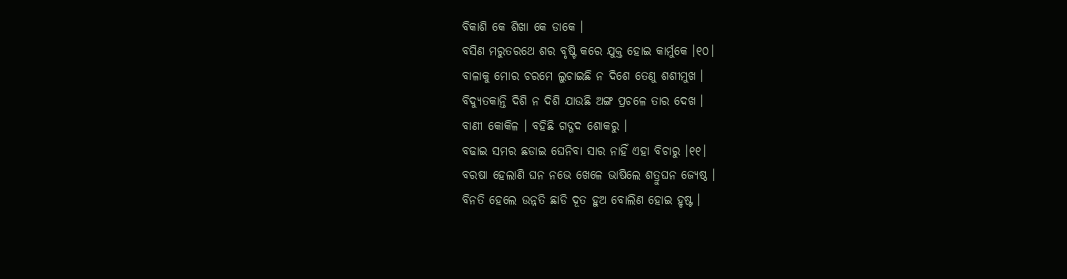ବିକାଶି କେ ଶିଖା କେ ଡାକେ ।
ବସିଣ ମରୁତରଥେ ଶର ବୃଷ୍ଟି କରେ ଯୁକ୍ତ ହୋଇ କାର୍ମୁକେ ।୧୦।
ବାଳାକୁ ମୋର ଚରମେ ଲୁଚାଇଛି ନ ଦିଶେ ତେଣୁ ଶଶୀମୁଖ ।
ବିଦ୍ୟୁତକାନ୍ତି ଦିଶି ନ ଦିଶି ଯାଉଛି ଅଙ୍ଗ ପ୍ରଚଳେ ତାର ଦେଖ ।
ବାଣୀ କୋକିଳ । ବହିଛି ଗଦ୍ଗଦ ଶୋକରୁ ।
ବଢାଇ ସମର ଛଡାଇ ଘେନିବା ସାର ନାହିଁ ଏହା ବିଚାରୁ ।୧୧।
ବରଷା ହେଲାଣି ଘନ ନଭେ ଖେଳେ ଭାଷିଲେ ଶତ୍ରୁଘନ ଜ୍ୟେଷ୍ଠ ।
ବିନତି ହେଲେ ଉନ୍ନତି ଛାଡି ଦୂତ ହୁଅ ବୋଲିଣ ହୋଇ ହୃଷ୍ଟ ।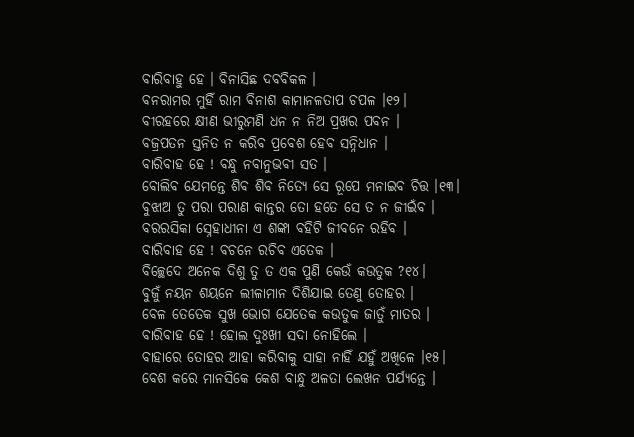ବାରିବାହୁ ହେ । ବିନାସିଛ ଦବବିକଳ ।
ବନରାମର ମୁହିଁ ରାମ ବିନାଶ କାମାନଳତାପ ଚପଳ ।୧୨।
ବୀରହରେ କ୍ଷୀଣ ଭୀରୁମଣି ଧନ ନ ନିଅ ପ୍ରଖର ପବନ ।
ବଜ୍ରପତନ ସ୍ତନିତ ନ କରିବ ପ୍ରବେଶ ହେବ ସନ୍ନିଧାନ ।
ବାରିବାହ ହେ ! ବନ୍ଧୁ ନବାନୁଭବୀ ସତ ।
ବୋଲିବ ଯେମନ୍ତେ ଶିବ ଶିବ ନିତ୍ୟେ ସେ ରୂପେ ମନାଇବ ଚିତ୍ତ ।୧୩।
ବୁଝାଅ ତୁ ପରା ପରାଣ କାନ୍ତର ତୋ ହତେ ସେ ତ ନ ଜୀଇଁବ ।
ବରରସିକା ସ୍ନେହାଧୀନା ଏ ଶଙ୍କା ବହିଟି ଜୀବନେ ରହିବ ।
ବାରିବାହ ହେ ! ବଚନେ ରଚିବ ଏତେକ ।
ବିଚ୍ଛେଦେ ଅନେକ ଦିଶୁ ତୁ ତ ଏକ ପୁଣି କେଉଁ କଉତୁକ ?୧୪।
ବୁଜୁଁ ନୟନ ଶୟନେ ଲୀଳାମାନ ଦିଶିଯାଇ ତେଣୁ ତୋହର ।
ବେଳ ତେତେକ ସୁଖ ଭୋଗ ଯେତେକ କଉତୁକ ଜାତୁଁ ମାତର ।
ବାରିବାହ ହେ ! ହୋଲ ଦୁଃଖୀ ସଦା ନୋହିଲେ ।
ବାହାରେ ତୋହର ଆହା କରିବାକୁ ସାହା ନାହିଁ ଯହୁଁ ଅଖିଳେ ।୧୫।
ବେଶ କରେ ମାନସିକେ କେଶ ବାନ୍ଧୁ ଅଳତା ଲେଖନ ପର୍ଯ୍ୟନ୍ତେ ।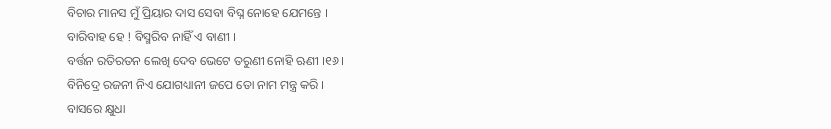ବିଚାର ମାନସ ମୁଁ ପ୍ରିୟାର ଦାସ ସେବା ବିଘ୍ନ ନୋହେ ଯେମନ୍ତେ ।
ବାରିବାହ ହେ ! ବିସ୍ମରିବ ନାହିଁ ଏ ବାଣୀ ।
ବର୍ତ୍ତନ ରତିରତନ ଲେଖି ଦେବ ଭେଟେ ତରୁଣୀ ନୋହି ଋଣୀ ।୧୬।
ବିନିଦ୍ରେ ରଜନୀ ନିଏ ଯୋଗଧ୍ୟାନୀ ଜପେ ତୋ ନାମ ମନ୍ତ୍ର କରି ।
ବାସରେ କ୍ଷୁଧା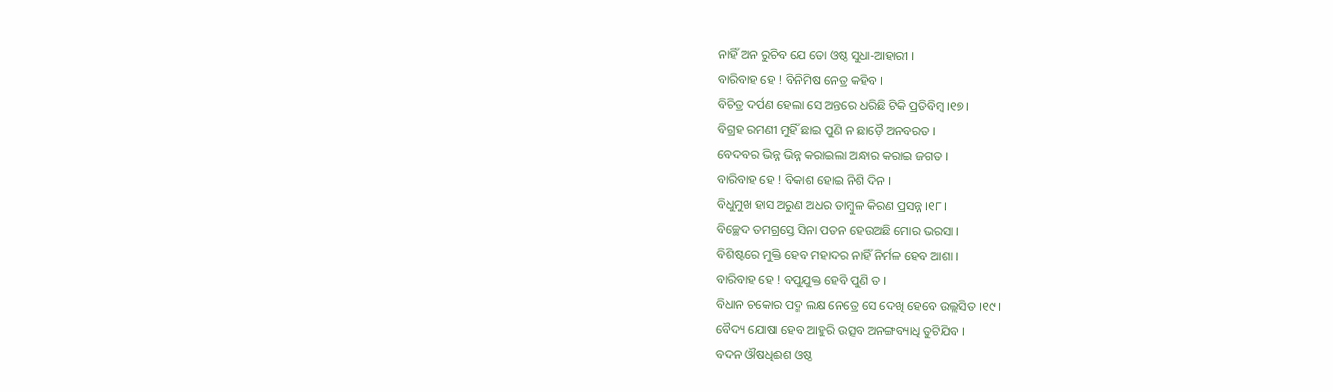ନାହିଁ ଅନ ରୁଚିବ ଯେ ତୋ ଓଷ୍ଠ ସୁଧା-ଆହାରୀ ।
ବାରିବାହ ହେ ! ବିନିମିଷ ନେତ୍ର କହିବ ।
ବିଚିତ୍ର ଦର୍ପଣ ହେଲା ସେ ଅନ୍ତରେ ଧରିଛି ଟିକି ପ୍ରତିବିମ୍ୱ ।୧୭।
ବିଗ୍ରହ ରମଣୀ ମୁହିଁ ଛାଇ ପୁଣି ନ ଛାଡ଼ୈ ଅନବରତ ।
ବେଦବର ଭିନ୍ନ ଭିନ୍ନ କରାଇଲା ଅନ୍ଧାର କରାଇ ଜଗତ ।
ବାରିବାହ ହେ ! ବିକାଶ ହୋଇ ନିଶି ଦିନ ।
ବିଧୁମୁଖ ହାସ ଅରୁଣ ଅଧର ତାମ୍ବୁଳ କିରଣ ପ୍ରସନ୍ନ ।୧୮।
ବିଚ୍ଛେଦ ତମଗ୍ରସ୍ତେ ସିନା ପତନ ହେଉଅଛି ମୋର ଭରସା ।
ବିଶିଷ୍ଟରେ ମୁକ୍ତି ହେବ ମହାଦର ନାହିଁ ନିର୍ମଳ ହେବ ଆଶା ।
ବାରିବାହ ହେ ! ବପୁଯୁକ୍ତ ହେବି ପୁଣି ତ ।
ବିଧାନ ଚକୋର ପଦ୍ମ ଲକ୍ଷ ନେତ୍ରେ ସେ ଦେଖି ହେବେ ଉଲ୍ଲସିତ ।୧୯।
ବୈଦ୍ୟ ଯୋଷା ହେବ ଆହୁରି ଉତ୍ସବ ଅନଙ୍ଗବ୍ୟାଧି ତୁଟିଯିବ ।
ବଦନ ଔଷଧିଈଶ ଓଷ୍ଠ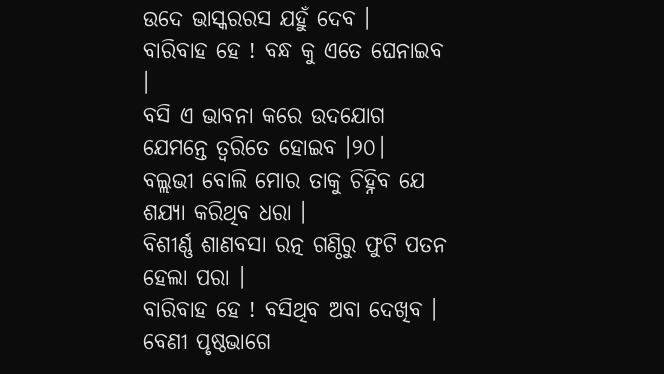ଉଦେ ଭାସ୍କରରସ ଯହୁଁ ଦେବ ।
ବାରିବାହ ହେ ! ବନ୍ଧ କୁ ଏତେ ଘେନାଇବ ।
ବସି ଏ ଭାବନା କରେ ଉଦଯୋଗ ଯେମନ୍ତେ ତ୍ୱରିତେ ହୋଇବ ।୨୦।
ବଲ୍ଲଭୀ ବୋଲି ମୋର ତାକୁ ଚିହ୍ନିବ ଯେ ଶଯ୍ୟା କରିଥିବ ଧରା ।
ବିଶୀର୍ଣ୍ଣ ଶାଣବସା ରତ୍ନ ଗଣ୍ଠିରୁ ଫୁଟି ପତନ ହେଲା ପରା ।
ବାରିବାହ ହେ ! ବସିଥିବ ଅବା ଦେଖିବ ।
ବେଣୀ ପୃଷ୍ଠଭାଗେ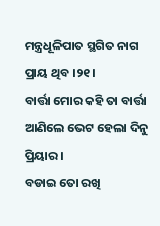ମନ୍ତ୍ରଧୂଳିପାତ ସ୍ଥଗିତ ନାଗ ପ୍ରାୟ ଥିବ ।୨୧।
ବାର୍ତ୍ତା ମୋର କହି ତା ବାର୍ତ୍ତା ଆଣିଲେ ଭେଟ ହେଲା ଦିନୁ ପ୍ରିୟାର ।
ବଡାଇ ତୋ ରଖି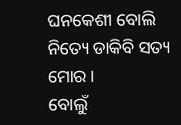ଘନକେଶୀ ବୋଲି ନିତ୍ୟେ ଡାକିବି ସତ୍ୟ ମୋର ।
ବୋଲୁଁ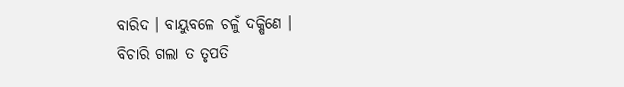ବାରିଦ । ବାୟୁବଳେ ଚଳୁଁ ଦକ୍ଷିଣେ ।
ବିଚାରି ଗଲା ତ ତୃପତି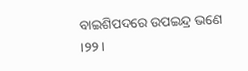ବାଇଶିପଦରେ ଉପଇନ୍ଦ୍ର ଭଣେ ।୨୨।